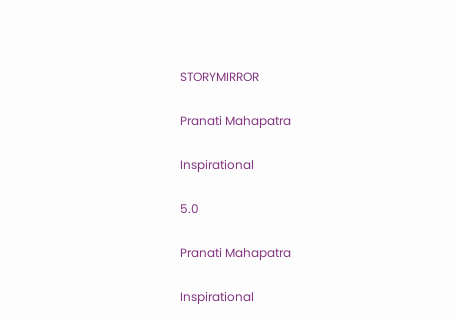STORYMIRROR

Pranati Mahapatra

Inspirational

5.0

Pranati Mahapatra

Inspirational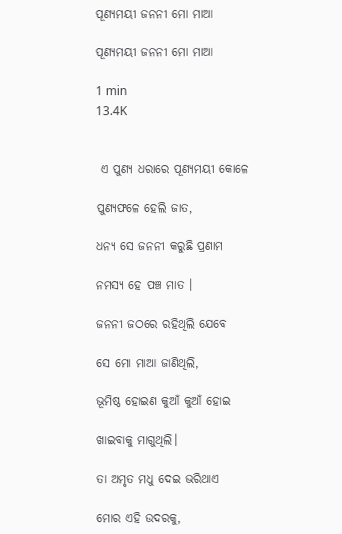ପୂଣ୍ୟମୟୀ ଜନନୀ ମୋ ମାଆ

ପୂଣ୍ୟମୟୀ ଜନନୀ ମୋ ମାଆ

1 min
13.4K


 ଏ ପୁଣ୍ୟ ଧରାରେ ପୂଣ୍ୟମୟୀ କୋଳେ

ପୁଣ୍ୟଫଳେ ହେଲି ଜାତ,

ଧନ୍ୟ ସେ ଜନନୀ କରୁଛି ପ୍ରଣାମ

ନମସ୍ୟ ହେ ପଞ୍ଚ ମାତ ।

ଜନନୀ ଜଠରେ ରହିଥିଲି ଯେବେ

ସେ ମୋ ମାଆ ଜାଣିଥିଲି,

ଭୂମିଷ୍ଠ ହୋଇଣ କୁଆଁ କୁଆଁ ହୋଇ

ଖାଇବାକୁ ମାଗୁଥିଲି।

ତା ଅମୃତ ମଧୁ ଦେଇ ଭରିଥାଏ

ମୋର ଏହି ଉଦରକୁ,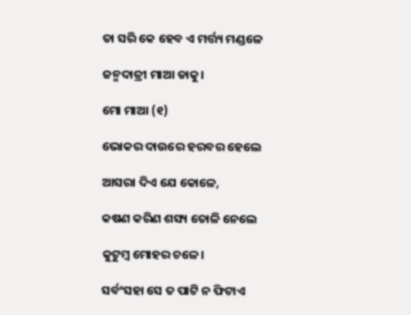ତା ସରି କେ ହେବ ଏ ମର୍ତ୍ତ୍ୟ ମଣ୍ଡଳେ

ଜନ୍ମଦାତ୍ରୀ ମାଆ ଡାକୁ।

ମୋ ମାଆ (୧)

ଭୋକର ଦାଉରେ ହରବର ହେଲେ

ଆସରା ଦିଏ ଯେ କୋଳେ,

କଷଣ କରିଣ ଶସ୍ୟ ତୋଳି ନେଲେ

କୁଟୁମ୍ବ ମୋହର ଚଳେ।

ସର୍ବଂସହା ସେ ତ ପାଟି ନ ଫିଟାଏ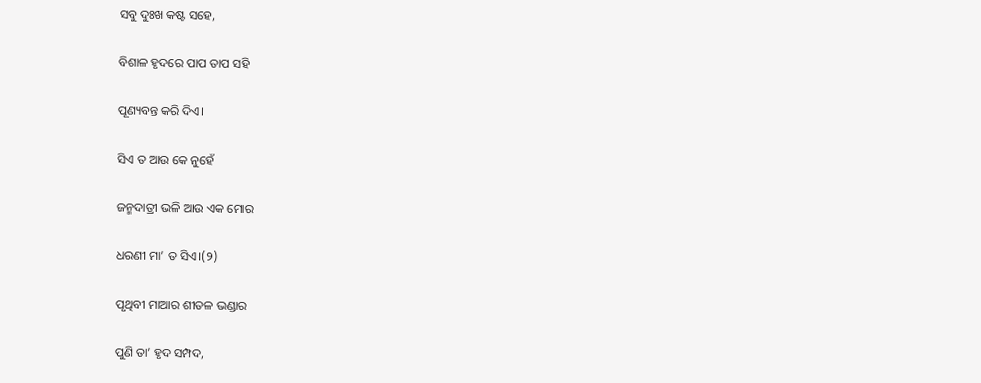ସବୁ ଦୁଃଖ କଷ୍ଟ ସହେ,

ବିଶାଳ ହୃଦରେ ପାପ ତାପ ସହି

ପୂଣ୍ୟବନ୍ତ କରି ଦିଏ।

ସିଏ ତ ଆଉ କେ ନୁହେଁ

ଜନ୍ମଦାତ୍ରୀ ଭଳି ଆଉ ଏକ ମୋର

ଧରଣୀ ମା’ ତ ସିଏ।(୨)

ପୃଥିବୀ ମାଆର ଶୀତଳ ଭଣ୍ଡାର

ପୁଣି ତା’ ହୃଦ ସମ୍ପଦ,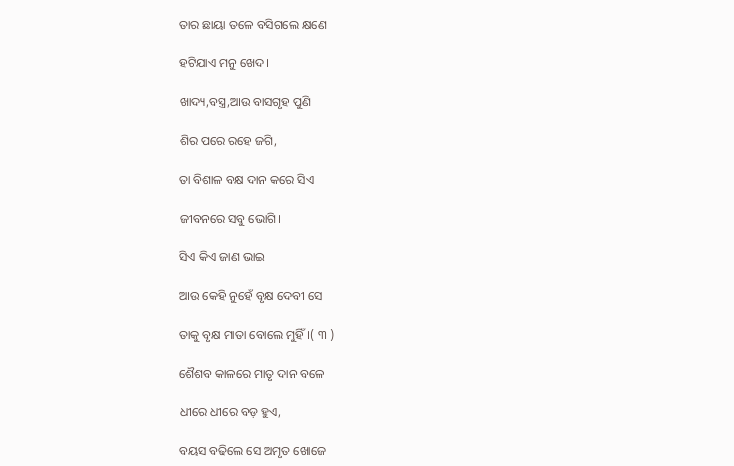ତାର ଛାୟା ତଳେ ବସିଗଲେ କ୍ଷଣେ

ହଟିଯାଏ ମନୁ ଖେଦ।

ଖାଦ୍ୟ,ବସ୍ତ୍ର,ଆଉ ବାସଗୃହ ପୁଣି

ଶିର ପରେ ରହେ ଜଗି,

ତା ବିଶାଳ ବକ୍ଷ ଦାନ କରେ ସିଏ

ଜୀବନରେ ସବୁ ଭୋଗି।

ସିଏ କିଏ ଜାଣ ଭାଇ

ଆଉ କେହି ନୁହେଁ ବୃକ୍ଷ ଦେବୀ ସେ

ତାକୁ ବୃକ୍ଷ ମାତା ବୋଲେ ମୁହିଁ।( ୩ )

ଶୈଶବ କାଳରେ ମାତୃ ଦାନ ବଳେ

ଧୀରେ ଧୀରେ ବଡ଼ ହୁଏ,

ବୟସ ବଢିଲେ ସେ ଅମୃତ ଖୋଜେ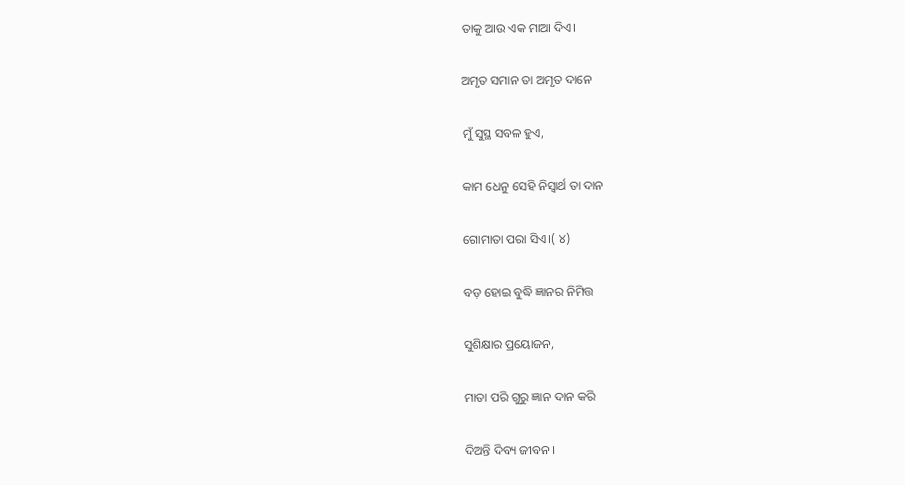ତାକୁ ଆଉ ଏକ ମାଆ ଦିଏ।

ଅମୃତ ସମାନ ତା ଅମୃତ ଦାନେ

ମୁଁ ସୁସ୍ଥ ସବଳ ହୁଏ,

କାମ ଧେନୁ ସେହି ନିସ୍ଵାର୍ଥ ତା ଦାନ

ଗୋମାତା ପରା ସିଏ।( ୪)

ବଡ଼ ହୋଇ ବୁଦ୍ଧି ଜ୍ଞାନର ନିମିତ୍ତ

ସୁଶିକ୍ଷାର ପ୍ରୟୋଜନ,

ମାତା ପରି ଗୁରୁ ଜ୍ଞାନ ଦାନ କରି

ଦିଅନ୍ତି ଦିବ୍ୟ ଜୀବନ ।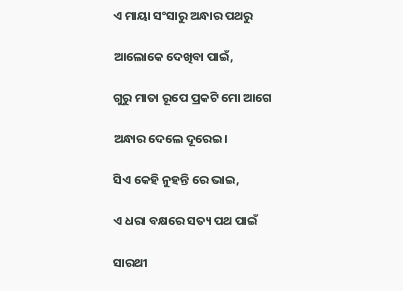ଏ ମାୟା ସଂସାରୁ ଅନ୍ଧାର ପଥରୁ

ଆଲୋକେ ଦେଖିବା ପାଇଁ,

ଗୁରୁ ମାତା ରୂପେ ପ୍ରକଟି ମୋ ଆଗେ

ଅନ୍ଧାର ଦେଲେ ଦୂରେଇ।

ସିଏ କେହି ନୁହନ୍ତି ରେ ଭାଇ,

ଏ ଧରା ବକ୍ଷରେ ସତ୍ୟ ପଥ ପାଇଁ

ସାରଥୀ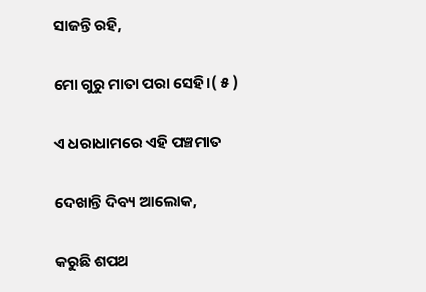ସାଜନ୍ତି ରହି,

ମୋ ଗୁରୁ ମାତା ପରା ସେହି।( ୫ )

ଏ ଧରାଧାମରେ ଏହି ପଞ୍ଚମାତ

ଦେଖାନ୍ତି ଦିବ୍ୟ ଆଲୋକ,

କରୁଛି ଶପଥ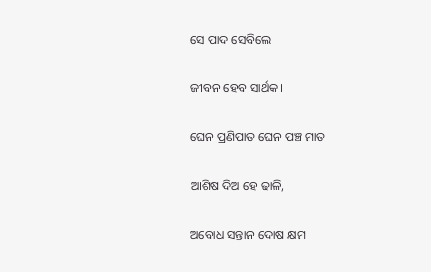ସେ ପାଦ ସେବିଲେ

ଜୀବନ ହେବ ସାର୍ଥକ।

ଘେନ ପ୍ରଣିପାତ ଘେନ ପଞ୍ଚ ମାତ

ଆଶିଷ ଦିଅ ହେ ଢାଳି,

ଅବୋଧ ସନ୍ତାନ ଦୋଷ କ୍ଷମ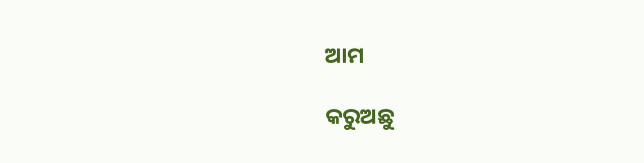ଆମ

କରୁଅଛୁ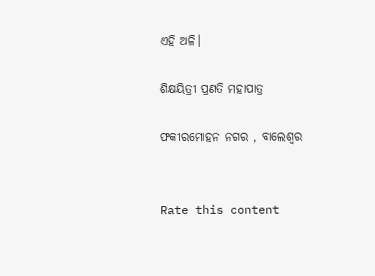ଏହି ଅଳି।

ଶିକ୍ଷୟିତ୍ରୀ ପ୍ରଣତି ମହାପାତ୍ର

ଫକୀରମୋହନ ନଗର , ବାଲେଶ୍ଵର


Rate this content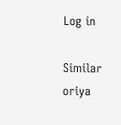Log in

Similar oriya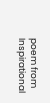poem from Inspirational